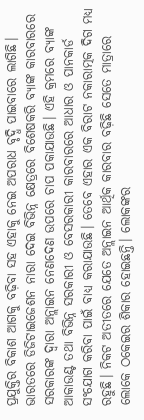ପ୍ରଯୁକ୍ତିର ବିକାଶ ଆଗକୁ ବଢ଼ିବା ସହ ଏହାକୁ ନେଇ ଅପରାଧ ବୃଦ୍ଧି ପାଇବାରେ ଲାଗିଛି। ଭାରତରେ ଡିଜିଟାଇଜେଶନ ନାରା ଦେଇ ବିଭିନ୍ନ କ୍ଷେତ୍ରରେ ବିଶେଷକରି ବ୍ୟାଙ୍କ କାରବାରରେ ସରକାରଙ୍କ ଦ୍ୱାରା ଅନ୍ଲାଇନ ନେଣଦେଣ ଉପରେ ଚାପ ପକାଯାଉଛି। ଏହି କ୍ରମରେ ବ୍ୟାଙ୍କ ଆକାଉଣ୍ଟ ତଥା ବିଭିନ୍ନ ସରକାରୀ ଓ ବେସରକାରୀ କାରବାରରେ ଆଧାର ଓ ପାନକାର୍ଡ ସଂଯୋଗ କରିବା ପାଇଁ ବାଧ୍ୟ କରାଯାଉଛି। ତେବେ ଏହାର ଏକ ବିରାଟ ନକାରାତ୍ମକ ଦିଗ ମଧ୍ୟ ରହୁଛି। ନିକଟ ଅତୀତରେ ଯେତେ ଅନ୍ଲାଇନ ଆର୍ଥିକ କାରବାର ବଢ଼ିଛି ସେତେ ମାତ୍ରାରେ ଲୋକେ ଠକେଇର ଶିକାର ହୋଇଛନ୍ତି। ଲୋକଙ୍କର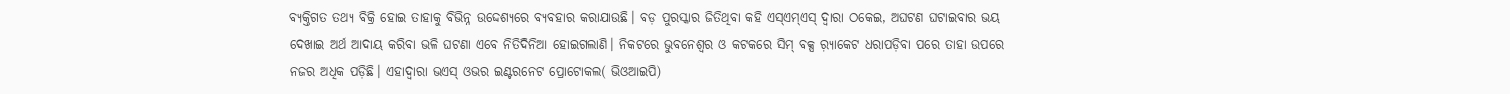ବ୍ୟକ୍ତିଗତ ତଥ୍ୟ ବିକ୍ରି ହୋଇ ତାହାକୁ ବିଭିନ୍ନ ଉଦ୍ଦେଶ୍ୟରେ ବ୍ୟବହାର କରାଯାଉଛି। ବଡ଼ ପୁରସ୍କାର ଜିତିଥିବା କହି ଏସ୍ଏମ୍ଏସ୍ ଦ୍ୱାରା ଠକେଇ, ଅଘଟଣ ଘଟାଇବାର ଭୟ ଦେଖାଇ ଅର୍ଥ ଆଦାୟ କରିବା ଭଳି ଘଟଣା ଏବେ ନିତିଦିନିଆ ହୋଇଗଲାଣି। ନିକଟରେ ଭୁବନେଶ୍ୱର ଓ କଟକରେ ସିମ୍ ବକ୍ସ ର଼୍ୟାକେଟ ଧରାପଡ଼ିବା ପରେ ତାହା ଉପରେ ନଜର ଅଧିକ ପଡ଼ିଛି। ଏହାଦ୍ୱାରା ଭଏସ୍ ଓଭର ଇଣ୍ଟରନେଟ ପ୍ରୋଟୋକଲ( ଭିଓଆଇପି)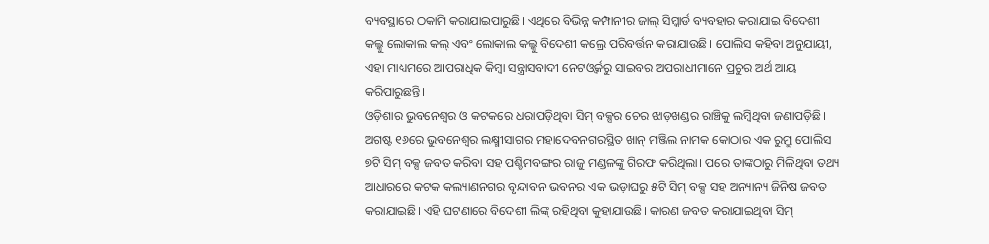ବ୍ୟବସ୍ଥାରେ ଠକାମି କରାଯାଇପାରୁଛି। ଏଥିରେ ବିଭିନ୍ନ କମ୍ପାନୀର ଜାଲ୍ ସିମ୍କାର୍ଡ ବ୍ୟବହାର କରାଯାଇ ବିଦେଶୀ କଲ୍କୁ ଲୋକାଲ କଲ୍ ଏବଂ ଲୋକାଲ କଲ୍କୁ ବିଦେଶୀ କଲ୍ରେ ପରିବର୍ତ୍ତନ କରାଯାଉଛି। ପୋଲିସ କହିବା ଅନୁଯାୟୀ, ଏହା ମାଧ୍ୟମରେ ଆପରାଧିକ କିମ୍ବା ସନ୍ତ୍ରାସବାଦୀ ନେଟଓ୍ବର୍କରୁ ସାଇବର ଅପରାଧୀମାନେ ପ୍ରଚୁର ଅର୍ଥ ଆୟ କରିପାରୁଛନ୍ତି।
ଓଡ଼ିଶାର ଭୁବନେଶ୍ୱର ଓ କଟକରେ ଧରାପଡ଼ିଥିବା ସିମ୍ ବକ୍ସର ଚେର ଝାଡ଼ଖଣ୍ଡର ରାଞ୍ଚିକୁ ଲମ୍ବିଥିବା ଜଣାପଡ଼ିଛି। ଅଗଷ୍ଟ ୧୬ରେ ଭୁବନେଶ୍ୱର ଲକ୍ଷ୍ମୀସାଗର ମହାଦେବନଗରସ୍ଥିତ ଖାନ୍ ମଞ୍ଜିଲ ନାମକ କୋଠାର ଏକ ରୁମ୍ରୁ ପୋଲିସ ୭ଟି ସିମ୍ ବକ୍ସ ଜବତ କରିବା ସହ ପଶ୍ଚିମବଙ୍ଗର ରାଜୁ ମଣ୍ଡଳଙ୍କୁ ଗିରଫ କରିଥିଲା। ପରେ ତାଙ୍କଠାରୁ ମିଳିଥିବା ତଥ୍ୟ ଆଧାରରେ କଟକ କଲ୍ୟାଣନଗର ବୃନ୍ଦାବନ ଭବନର ଏକ ଭଡ଼ାଘରୁ ୫ଟି ସିମ୍ ବକ୍ସ ସହ ଅନ୍ୟାନ୍ୟ ଜିନିଷ ଜବତ କରାଯାଇଛି। ଏହି ଘଟଣାରେ ବିଦେଶୀ ଲିଙ୍କ୍ ରହିଥିବା କୁହାଯାଉଛି। କାରଣ ଜବତ କରାଯାଇଥିବା ସିମ୍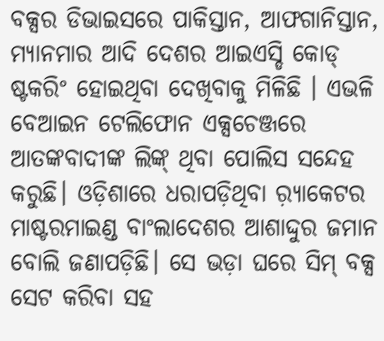ବକ୍ସର ଡିଭାଇସରେ ପାକିସ୍ତାନ, ଆଫଗାନିସ୍ତାନ, ମ୍ୟାନମାର ଆଦି ଦେଶର ଆଇଏସ୍ଡି କୋଡ୍ ଷ୍ଟକରିଂ ହୋଇଥିବା ଦେଖିବାକୁ ମିଳିଛି । ଏଭଳି ବେଆଇନ ଟେଲିଫୋନ ଏକ୍ସଚେଞ୍ଜରେ ଆତଙ୍କବାଦୀଙ୍କ ଲିଙ୍କ୍ ଥିବା ପୋଲିସ ସନ୍ଦେହ କରୁଛି। ଓଡ଼ିଶାରେ ଧରାପଡ଼ିଥିବା ର଼୍ୟାକେଟର ମାଷ୍ଟରମାଇଣ୍ଡ ବାଂଲାଦେଶର ଆଶାଦ୍ଦୁର ଜମାନ ବୋଲି ଜଣାପଡ଼ିଛି। ସେ ଭଡ଼ା ଘରେ ସିମ୍ ବକ୍ସ ସେଟ କରିବା ସହ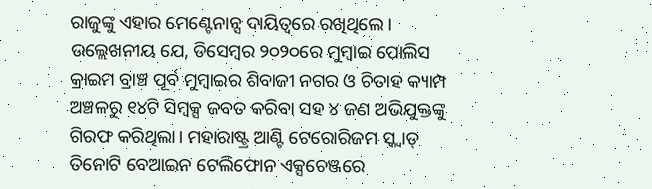ରାଜୁଙ୍କୁ ଏହାର ମେଣ୍ଟେନାନ୍ସ ଦାୟିତ୍ୱରେ ରଖିଥିଲେ। ଉଲ୍ଲେଖନୀୟ ଯେ, ଡିସେମ୍ବର ୨୦୨୦ରେ ମୁମ୍ବାଇ ପୋଲିସ କ୍ରାଇମ ବ୍ରାଞ୍ଚ ପୂର୍ବ ମୁମ୍ବାଇର ଶିବାଜୀ ନଗର ଓ ଚିତାହ କ୍ୟାମ୍ପ ଅଞ୍ଚଳରୁ ୧୪ଟି ସିମ୍ବକ୍ସ ଜବତ କରିବା ସହ ୪ ଜଣ ଅଭିଯୁକ୍ତଙ୍କୁ ଗିରଫ କରିଥିଲା। ମହାରାଷ୍ଟ୍ର ଆଣ୍ଟି ଟେରୋରିଜମ ସ୍କ୍ବାଡ୍ ତିନୋଟି ବେଆଇନ ଟେଲିଫୋନ ଏକ୍ସଚେଞ୍ଜରେ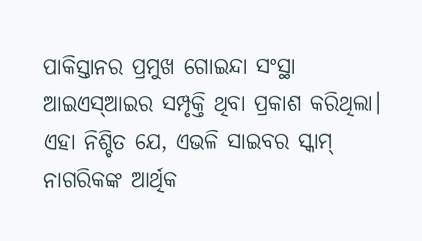ପାକିସ୍ତାନର ପ୍ରମୁଖ ଗୋଇନ୍ଦା ସଂସ୍ଥା ଆଇଏସ୍ଆଇର ସମ୍ପୃକ୍ତି ଥିବା ପ୍ରକାଶ କରିଥିଲା। ଏହା ନିଶ୍ଚିତ ଯେ, ଏଭଳି ସାଇବର ସ୍କାମ୍ ନାଗରିକଙ୍କ ଆର୍ଥିକ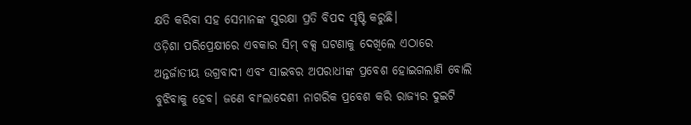କ୍ଷତି କରିବା ସହ ସେମାନଙ୍କ ସୁରକ୍ଷା ପ୍ରତି ବିପଦ ସୃଷ୍ଟି କରୁଛି।
ଓଡ଼ିଶା ପରିପ୍ରେକ୍ଷୀରେ ଏବକାର ସିମ୍ ବକ୍ସ ଘଟଣାକୁ ଦେଖିଲେ ଏଠାରେ ଅନ୍ତର୍ଜାତୀୟ ଉଗ୍ରବାଦୀ ଏବଂ ସାଇବର ଅପରାଧୀଙ୍କ ପ୍ରବେଶ ହୋଇଗଲାଣି ବୋଲି ବୁଝିବାକୁ ହେବ। ଜଣେ ବାଂଲାଦେଶୀ ନାଗରିକ ପ୍ରବେଶ କରି ରାଜ୍ୟର ଦୁଇଟି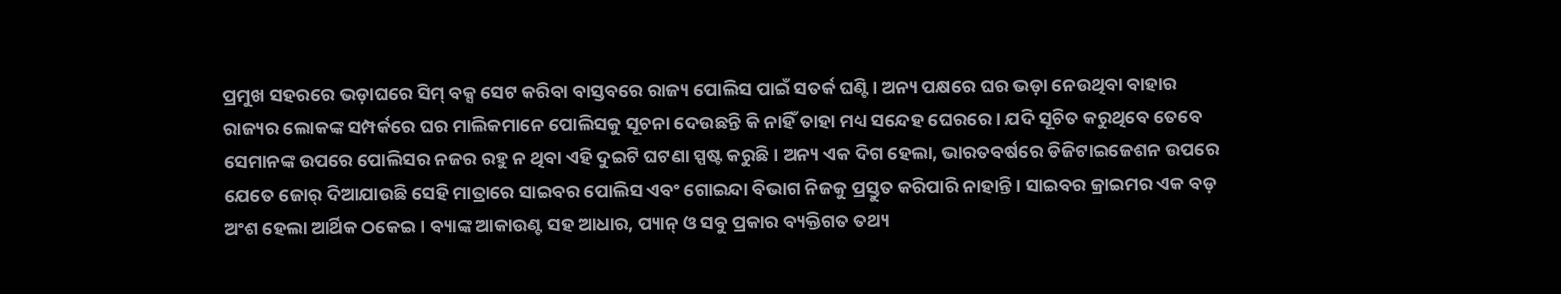ପ୍ରମୁଖ ସହରରେ ଭଡ଼ାଘରେ ସିମ୍ ବକ୍ସ ସେଟ କରିବା ବାସ୍ତବରେ ରାଜ୍ୟ ପୋଲିସ ପାଇଁ ସତର୍କ ଘଣ୍ଟି। ଅନ୍ୟ ପକ୍ଷରେ ଘର ଭଡ଼ା ନେଉଥିବା ବାହାର ରାଜ୍ୟର ଲୋକଙ୍କ ସମ୍ପର୍କରେ ଘର ମାଲିକମାନେ ପୋଲିସକୁ ସୂଚନା ଦେଉଛନ୍ତି କି ନାହିଁ ତାହା ମଧ୍ୟ ସନ୍ଦେହ ଘେରରେ। ଯଦି ସୂଚିତ କରୁଥିବେ ତେବେ ସେମାନଙ୍କ ଉପରେ ପୋଲିସର ନଜର ରହୁ ନ ଥିବା ଏହି ଦୁଇଟି ଘଟଣା ସ୍ପଷ୍ଟ କରୁଛି। ଅନ୍ୟ ଏକ ଦିଗ ହେଲା, ଭାରତବର୍ଷରେ ଡିଜିଟାଇଜେଶନ ଉପରେ ଯେତେ ଜୋର୍ ଦିଆଯାଉଛି ସେହି ମାତ୍ରାରେ ସାଇବର ପୋଲିସ ଏବଂ ଗୋଇନ୍ଦା ବିଭାଗ ନିଜକୁ ପ୍ରସ୍ତୁତ କରିପାରି ନାହାନ୍ତି। ସାଇବର କ୍ରାଇମର ଏକ ବଡ଼ ଅଂଶ ହେଲା ଆର୍ଥିକ ଠକେଇ। ବ୍ୟାଙ୍କ ଆକାଉଣ୍ଟ ସହ ଆଧାର, ପ୍ୟାନ୍ ଓ ସବୁ ପ୍ରକାର ବ୍ୟକ୍ତିଗତ ତଥ୍ୟ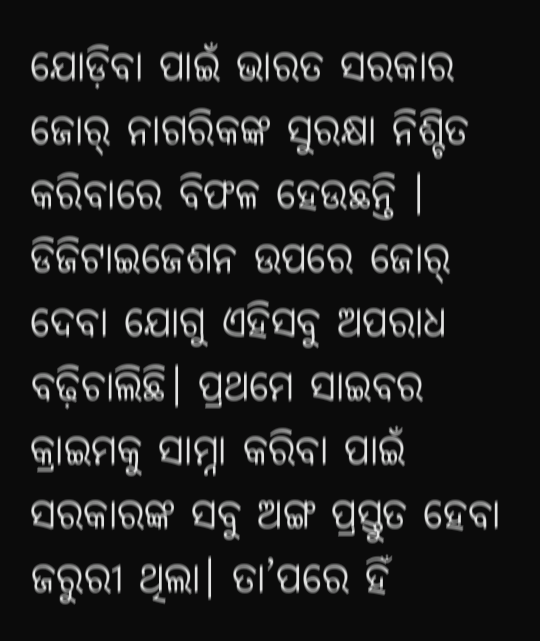ଯୋଡ଼ିବା ପାଇଁ ଭାରତ ସରକାର ଜୋର୍ ନାଗରିକଙ୍କ ସୁରକ୍ଷା ନିଶ୍ଚିତ କରିବାରେ ବିଫଳ ହେଉଛନ୍ତି । ଡିଜିଟାଇଜେଶନ ଉପରେ ଜୋର୍ ଦେବା ଯୋଗୁ ଏହିସବୁ ଅପରାଧ ବଢ଼ିଚାଲିଛି। ପ୍ରଥମେ ସାଇବର କ୍ରାଇମକୁ ସାମ୍ନା କରିବା ପାଇଁ ସରକାରଙ୍କ ସବୁ ଅଙ୍ଗ ପ୍ରସ୍ତୁତ ହେବା ଜରୁରୀ ଥିଲା। ତା’ପରେ ହିଁ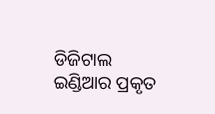ଡିଜିଟାଲ ଇଣ୍ଡିଆର ପ୍ରକୃତ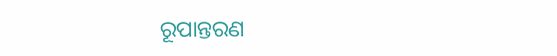ରୂପାନ୍ତରଣ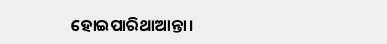ହୋଇପାରିଥାଆନ୍ତା।